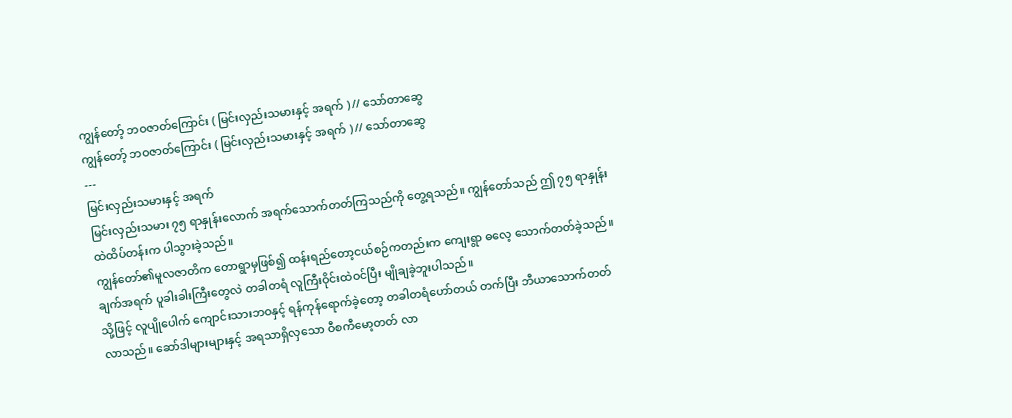ကျွန်တော့် ဘဝဇာတ်ကြောင်း ( မြင်းလှည်းသမားနှင့် အရက် ) // သော်တာဆွေ
ကျွန်တော့် ဘဝဇာတ်ကြောင်း ( မြင်းလှည်းသမားနှင့် အရက် ) // သော်တာဆွေ
---
မြင်းလှည်းသမားနှင့် အရက်
မြင်းလှည်းသမား ၇၅ ရာနှုန်းလောက် အရက်သောက်တတ်ကြသည်ကို တွေ့ရသည်။ ကျွန်တော်သည် ဤ ၇၅ ရာနှုန်းထဲထိပ်တန်းက ပါသွားခဲ့သည်။
ကျွန်တော်၏မူလဇာတိက တောရွာမှဖြစ်၍ ထန်းရည်တော့ငယ်စဉ်ကတည်းက ကျေးရွာ ဓလေ့ သောက်တတ်ခဲ့သည်။ ချက်အရက် ပူခါးခါးကြီးတွေလဲ တခါတရံ လူကြီးဝိုင်းထဲဝင်ပြီး မျိုချခဲ့ဘူးပါသည်။
သို့ဖြင့် လူပျိုပေါက် ကျောင်းသားဘဝနှင့် ရန်ကုန်ရောက်ခဲ့တော့ တခါတရံဟော်တယ် တက်ပြီး ဘီယာသောက်တတ်လာသည်။ ဆော်ဒါများများနှင့် အရသာရှိလှသော ဝီစကီမော့တတ် လာ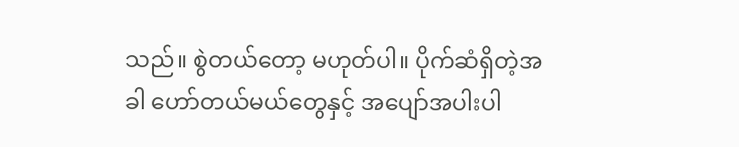သည်။ စွဲတယ်တော့ မဟုတ်ပါ။ ပိုက်ဆံရှိတဲ့အခါ ဟော်တယ်မယ်တွေနှင့် အပျော်အပါးပါ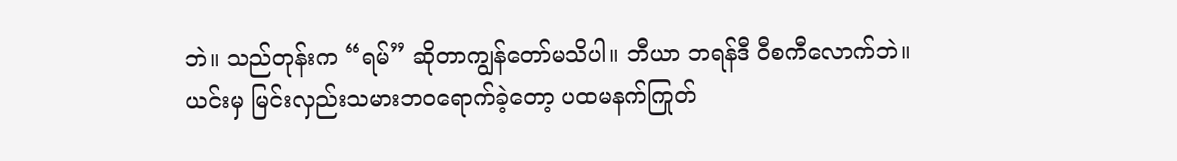ဘဲ။ သည်တုန်းက “ရမ်” ဆိုတာကျွန်တော်မသိပါ။ ဘီယာ ဘရန်ဒီ ဝီစကီလောက်ဘဲ။
ယင်းမှ မြင်းလှည်းသမားဘဝရောက်ခဲ့တော့ ပထမနက်ကြုတ်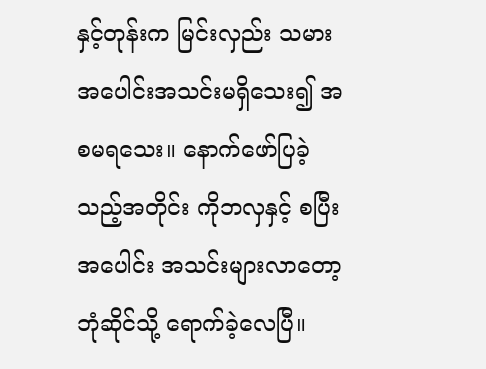နှင့်တုန်းက မြင်းလှည်း သမား အပေါင်းအသင်းမရှိသေး၍ အစမရသေး။ နောက်ဖော်ပြခဲ့သည့်အတိုင်း ကိုဘလှနှင့် စပြီး အပေါင်း အသင်းများလာတော့ ဘုံဆိုင်သို့ ရောက်ခဲ့လေပြီ။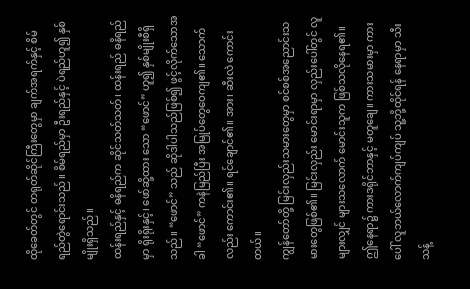ထိုခေတ်တွင် တရုတ်ဆိုင်ကြီးတွေမှာ ချက်အရက်နှင့် စိမ်ရည်တွဲရောင်းသည်။ စိမ်ရည်မှာ ဦးရည်နှင့် ပဲရည်ဟူ၍ နှစ်မျိုးရှိသည်။
ထန်းရည်နှင့် ဓနိရည်က ဆိုင်သတ်သတ်၊ ထန်းရည် ဓနိရည်မှာ ရိုးရိုးနှင့်၊ ဖော်ဆို့ထား သော “ဖောင်” ဟူ၍ နှစ်မျိုးစီရှိသည်။ “ဖောင်” သည် ဆိုဒါပါသည်ဖြစ်၍ ဖွင့်လိုက်သောအခါ “ဖောင်” ကနဲမြည်ပြီး အမြုပ်တွေဝေကျ၏။ သောက်လည်း ကောင်း၏။ ရင်ချောင်၏။ အား၊ ဆီးလဲ ကောင်းတယ်။
ကျွန်တော်တို့ မြင်းလှည်းသမားတွေမှာ စင်စစ်အညောင်းသမားတွေဖြစ်၏။ မြင်းလှည်း မောင်းရာမှာ လှည်းပေါ်တွင် လူများလျှင် များသလောက် မောင်းသူက ဖြစ်သလိုနေရ၏။ ဤနေရာ၌ ကားဒရိုင်ဘာနှင့် မတူချေ။ ကားသမားမှာ ကားပေါ် လူဘယ်လောက်ကျပ်ကျပ် သူ့ဘို့ထိုင်ရန် နေရာမှာ သီးသန့်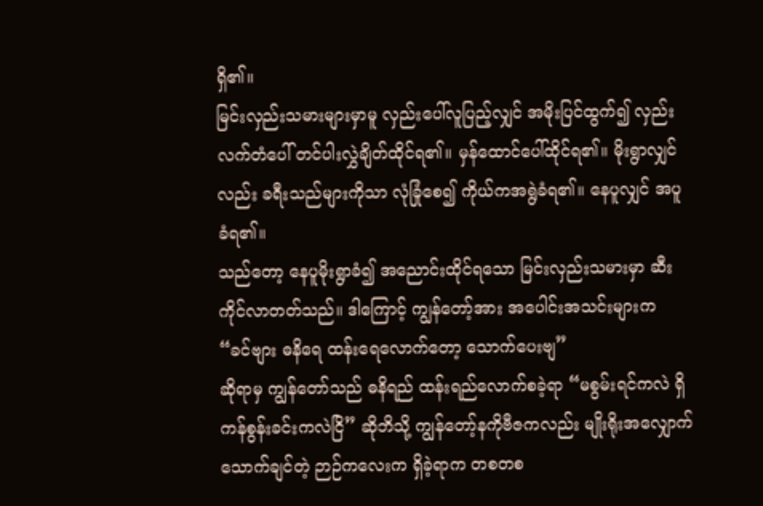ရှိ၏။
မြင်းလှည်းသမားများမှာမူ လှည်းပေါ်လူပြည့်လျှင် အမိုးပြင်ထွက်၍ လှည်းလက်တံပေါ် တင်ပါးလွှဲချိတ်ထိုင်ရ၏။ မှန်ထောင်ပေါ်ထိုင်ရ၏။ မိုးရွာလျှင်လည်း ခရီးသည်များကိုသာ လုံခြုံစေ၍ ကိုယ်ကအရွဲခံရ၏။ နေပူလျှင် အပူခံရ၏။
သည်တော့ နေပူမိုးရွာခံ၍ အညောင်းထိုင်ရသော မြင်းလှည်းသမားမှာ ဆီးကိုင်လာတတ်သည်။ ဒါကြောင့် ကျွန်တော့်အား အပေါင်းအသင်းများက
“ခင်ဗျား ဓနိရေ ထန်းရေလောက်တော့ သောက်ပေးဗျ”
ဆိုရာမှ ကျွန်တော်သည် ဓနိရည် ထန်းရည်လောက်စခဲ့ရာ “မစွမ်းရင်ကလဲ ရှိ ကန်စွန်းခင်းကလဲငြိ” ဆိုဘိသို့ ကျွန်တော့်နကိုဗီဇကလည်း မျိုးရိုးအလျှောက် သောက်ချင်တဲ့ ဉာဉ်ကလေးက ရှိခဲ့ရာက တစတစ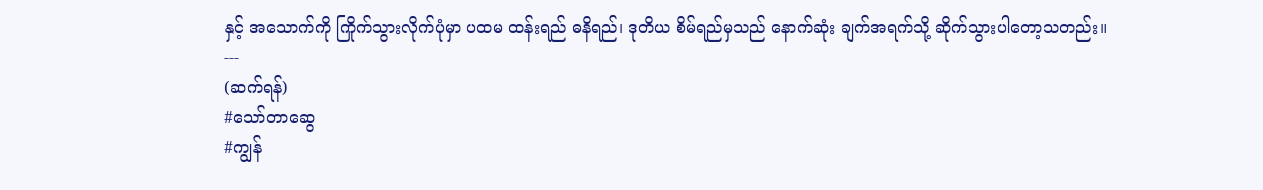နှင့် အသောက်ကို ကြိုက်သွားလိုက်ပုံမှာ ပထမ ထန်းရည် ဓနိရည်၊ ဒုတိယ စိမ်ရည်မှသည် နောက်ဆုံး ချက်အရက်သို့ ဆိုက်သွားပါတော့သတည်း။
---
(ဆက်ရန်)
#သော်တာဆွေ
#ကျွန်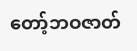တော့်ဘဝဇာတ်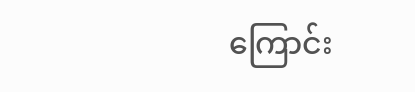ကြောင်း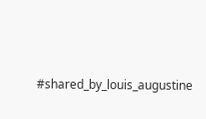#shared_by_louis_augustine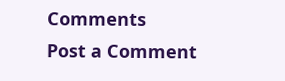Comments
Post a Comment